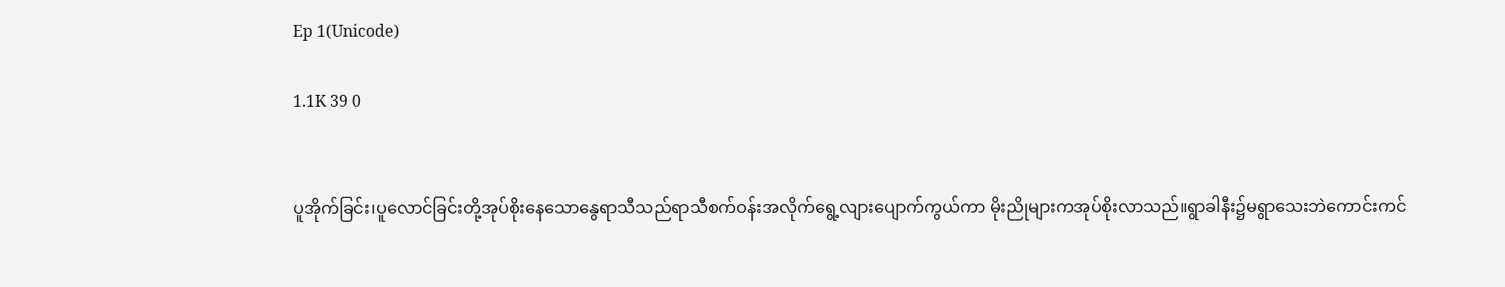Ep 1(Unicode)

1.1K 39 0


ပူအိုက်ခြင်း၊ပူလောင်ခြင်းတို့အုပ်စိုးနေသောနွေရာသီသည်ရာသီစက်ဝန်းအလိုက်ရွေ့လျားပျောက်ကွယ်ကာ မိုးညိုများကအုပ်စိုးလာသည်။ရွာခါနီး၌မရွာသေးဘဲကောင်းကင်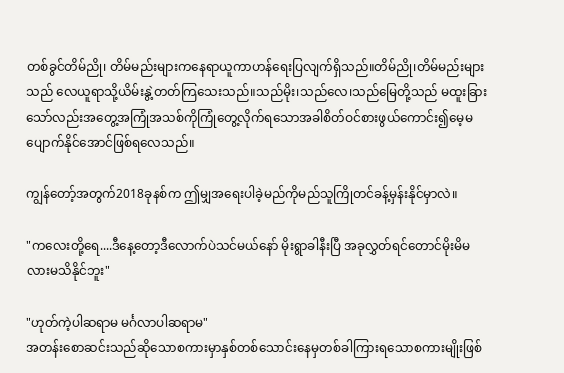တစ်ခွင်တိမ်ညို၊ တိမ်မည်းများကနေရာယူကာဟန်ရေးပြလျက်ရှိသည်။တိမ်ညို၊တိမ်မည်းများသည် လေယူရာသို့ယိမ်းနွဲ့တတ်ကြသေးသည်။သည်မိုး၊သည်လေ၊သည်မြေတို့သည် မထူးခြားသော်လည်းအတွေ့အကြုံအသစ်ကိုကြုံတွေ့လိုက်ရသောအခါစိတ်ဝင်စားဖွယ်ကောင်း၍မေ့မပျောက်နိုင်အောင်ဖြစ်ရလေသည်။

ကျွန်တော့်အတွက်2018ခုနစ်က ဤမျှအရေးပါခဲ့မည်ကိုမည်သူကြိုတင်ခန့်မှန်းနိုင်မှာလဲ။

"ကလေးတို့ရေ....ဒီနေ့တော့ဒီလောက်ပဲသင်မယ်နော် မိုးရွာခါနီးပြီ အခုလွှတ်ရင်တောင်မိုးမိမလားမသိနိုင်ဘူး"

"ဟုတ်ကဲ့ပါဆရာမ မင်္ဂလာပါဆရာမ"
အတန်းစောဆင်းသည်ဆိုသောစကားမှာနှစ်တစ်သောင်းနေမှတစ်ခါကြားရသောစကားမျိုးဖြစ်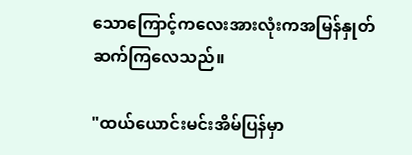သောကြောင့်ကလေးအားလုံးကအမြန်နှုတ်ဆက်ကြလေသည်။

"ထယ်ယောင်းမင်းအိမ်ပြန်မှာ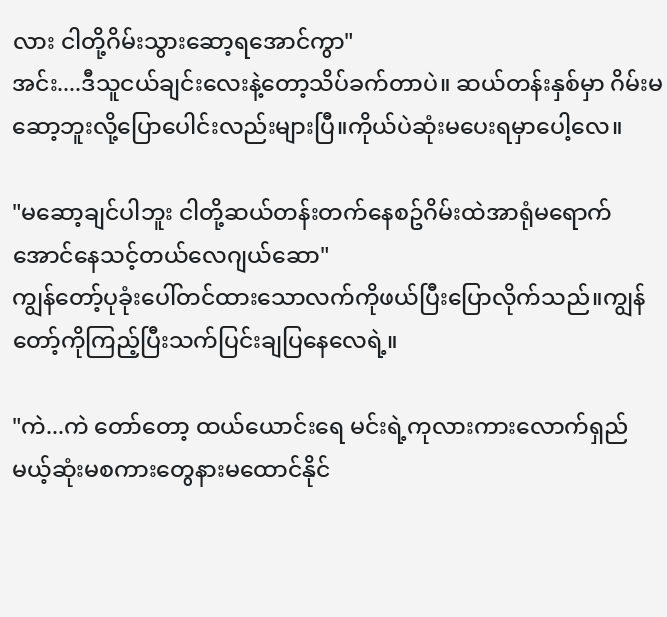လား ငါတို့ဂိမ်းသွားဆော့ရအောင်ကွာ"
အင်း....ဒီသူငယ်ချင်းလေးနဲ့တော့သိပ်ခက်တာပဲ။ ဆယ်တန်းနှစ်မှာ ဂိမ်းမဆော့ဘူးလို့ပြောပေါင်းလည်းများပြီ။ကိုယ်ပဲဆုံးမပေးရမှာပေါ့လေ။

"မဆော့ချင်ပါဘူး ငါတို့ဆယ်တန်းတက်နေစဥ်ဂိမ်းထဲအာရုံမရောက်အောင်နေသင့်တယ်လေဂျယ်ဆော"
ကျွန်တော့်ပုခုံးပေါ်တင်ထားသောလက်ကိုဖယ်ပြီးပြောလိုက်သည်။ကျွန်တော့်ကိုကြည့်ပြီးသက်ပြင်းချပြနေလေရဲ့။

"ကဲ...ကဲ တော်တော့ ထယ်ယောင်းရေ မင်းရဲ့ကုလားကားလောက်ရှည်မယ့်ဆုံးမစကားတွေနားမထောင်နိုင်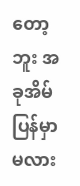တော့ဘူး အခုအိမ်ပြန်မှာမလား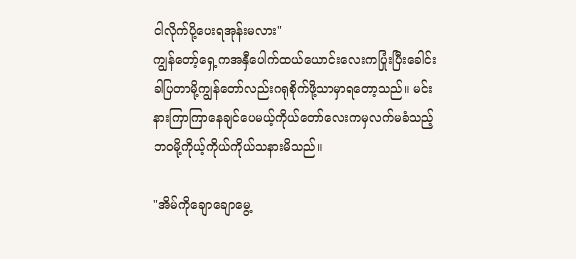ငါလိုက်ပို့ပေးရအုန်းမလား"
ကျွန်တော့်ရှေ့ကအနှီပေါက်ထယ်ယောင်းလေးကပြုံးပြီးခေါင်းခါပြတာမို့ကျွန်တော်လည်းဂရုစိုက်ဖို့သာမှာရတော့သည်။ မင်းနားကြာကြာနေချင်ပေမယ့်ကိုယ်တော်လေးကမှလက်မခံသည့်ဘဝမို့ကိုယ့်ကိုယ်ကိုယ်သနားမိသည်။

"အိမ်ကိုချောချောမွေ့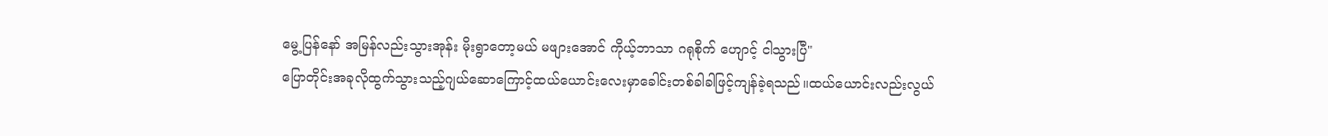မွေ့ပြန်နော် အမြန်လည်းသွားအုန်း မိုးရွာတော့မယ် မဖျားအောင် ကိုယ့်ဘာသာ ဂရုစိုက် ဟျောင့် ငါသွားပြီ"
ပြောတိုင်းအခုလိုထွက်သွားသည့်ဂျယ်ဆောကြောင့်ထယ်ယောင်းလေးမှာခေါင်းတစ်ခါခါဖြင့်ကျန်ခဲ့ရသည်။ထယ်ယောင်းလည်းလွယ်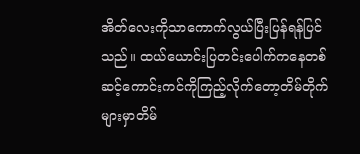အိတ်လေးကိုသာကောက်လွယ်ပြီးပြန်ရန်ပြင်သည်။ ထယ်ယောင်းပြတင်းပေါက်ကနေတစ်ဆင့်ကောင်းကင်ကိုကြည့်လိုက်တော့တိမ်တိုက်များမှာတိမ်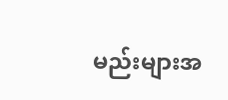မည်းများအ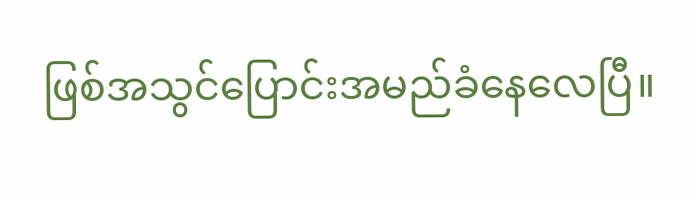ဖြစ်အသွင်ပြောင်းအမည်ခံနေလေပြီ။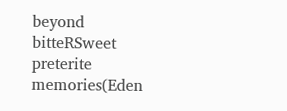beyond bitteRSweet preterite memories(Eden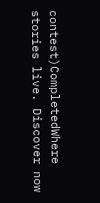contest)CompletedWhere stories live. Discover now